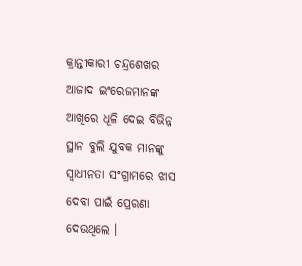କ୍ରାନ୍ତୀକାରୀ ଚନ୍ଦ୍ରଶେଖର ଆଜାଦ ଇଂରେଜମାନଙ୍କ ଆଖିରେ ଧୂଳି ଦେଇ ବିଭିନ୍ନ ସ୍ଥାନ ବୁଲି ଯୁବକ ମାନଙ୍କୁ ସ୍ୱାଧୀନତା ସଂଗ୍ରାମରେ ଝାସ ଦେବା ପାଇଁ ପ୍ରେରଣା ଦେଉଥିଲେ ।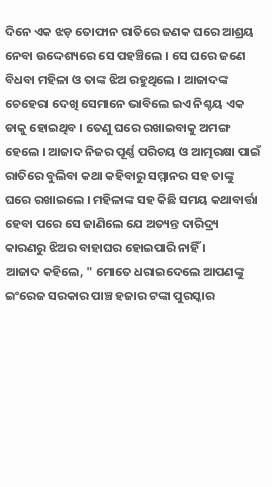ଦିନେ ଏକ ଝଡ଼ ତୋଫାନ ରାତିରେ ଜଣକ ଘରେ ଆଶ୍ରୟ ନେବା ଉଦ୍ଦେଶ୍ୟରେ ସେ ପହଞ୍ଚିଲେ । ସେ ଘରେ ଜଣେ ବିଧବା ମହିଳା ଓ ତାଙ୍କ ଝିଅ ରହୁଥିଲେ । ଆଜାଦଙ୍କ ଚେହେରା ଦେଖି ସେମାନେ ଭାବିଲେ ଇଏ ନିଶ୍ଚୟ ଏକ ଡାକୁ ହୋଇଥିବ । ତେଣୁ ଘରେ ରଖାଇବାକୁ ଅମଙ୍ଗ ହେଲେ । ଆଜାଦ ନିଜର ପୂର୍ଣ୍ଣ ପରିଚୟ ଓ ଆତ୍ମରକ୍ଷା ପାଇଁ ରାତିରେ ବୁଲିବା କଥା କହିବାରୁ ସମ୍ମାନର ସହ ତାଙ୍କୁ ଘରେ ରଖାଇଲେ । ମହିଳାଙ୍କ ସହ କିଛି ସମୟ କଥାବାର୍ତ୍ତା ହେବା ପରେ ସେ ଜାଣିଲେ ଯେ ଅତ୍ୟନ୍ତ ଦାରିଦ୍ର୍ୟ କାରଣରୁ ଝିଅର ବାହାଘର ହୋଇପାରି ନାହିଁ ।
ଆଜାଦ କହିଲେ, " ମୋତେ ଧରାଇଦେଲେ ଆପଣଙ୍କୁ ଇଂରେଜ ସରକାର ପାଞ୍ଚ ହଜାର ଟଙ୍କା ପୁରସ୍କାର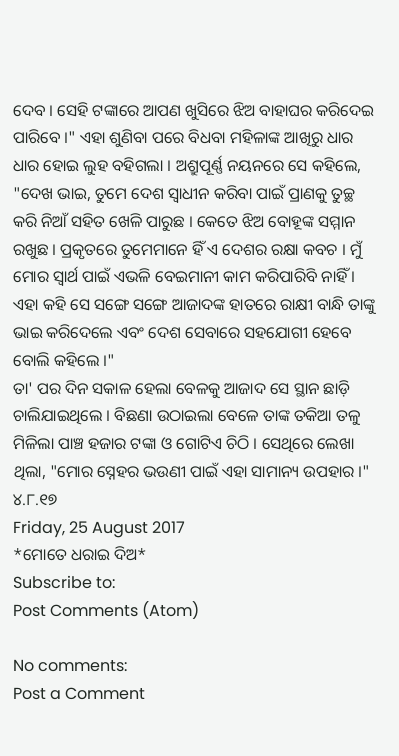ଦେବ । ସେହି ଟଙ୍କାରେ ଆପଣ ଖୁସିରେ ଝିଅ ବାହାଘର କରିଦେଇ ପାରିବେ ।" ଏହା ଶୁଣିବା ପରେ ବିଧବା ମହିଳାଙ୍କ ଆଖିରୁ ଧାର ଧାର ହୋଇ ଲୁହ ବହିଗଲା । ଅଶ୍ରୁପୂର୍ଣ୍ଣ ନୟନରେ ସେ କହିଲେ, "ଦେଖ ଭାଇ, ତୁମେ ଦେଶ ସ୍ଵାଧୀନ କରିବା ପାଇଁ ପ୍ରାଣକୁ ତୁଚ୍ଛ କରି ନିଆଁ ସହିତ ଖେଳି ପାରୁଛ । କେତେ ଝିଅ ବୋହୂଙ୍କ ସମ୍ମାନ ରଖୁଛ । ପ୍ରକୃତରେ ତୁମେମାନେ ହିଁ ଏ ଦେଶର ରକ୍ଷା କବଚ । ମୁଁ ମୋର ସ୍ୱାର୍ଥ ପାଇଁ ଏଭଳି ବେଇମାନୀ କାମ କରିପାରିବି ନାହିଁ । ଏହା କହି ସେ ସଙ୍ଗେ ସଙ୍ଗେ ଆଜାଦଙ୍କ ହାତରେ ରାକ୍ଷୀ ବାନ୍ଧି ତାଙ୍କୁ ଭାଇ କରିଦେଲେ ଏବଂ ଦେଶ ସେବାରେ ସହଯୋଗୀ ହେବେ ବୋଲି କହିଲେ ।"
ତା' ପର ଦିନ ସକାଳ ହେଲା ବେଳକୁ ଆଜାଦ ସେ ସ୍ଥାନ ଛାଡ଼ି ଚାଲିଯାଇଥିଲେ । ବିଛଣା ଉଠାଇଲା ବେଳେ ତାଙ୍କ ତକିଆ ତଳୁ ମିଳିଲା ପାଞ୍ଚ ହଜାର ଟଙ୍କା ଓ ଗୋଟିଏ ଚିଠି । ସେଥିରେ ଲେଖା ଥିଲା, "ମୋର ସ୍ନେହର ଭଉଣୀ ପାଇଁ ଏହା ସାମାନ୍ୟ ଉପହାର ।"
୪.୮.୧୭
Friday, 25 August 2017
*ମୋତେ ଧରାଇ ଦିଅ*
Subscribe to:
Post Comments (Atom)

No comments:
Post a Comment